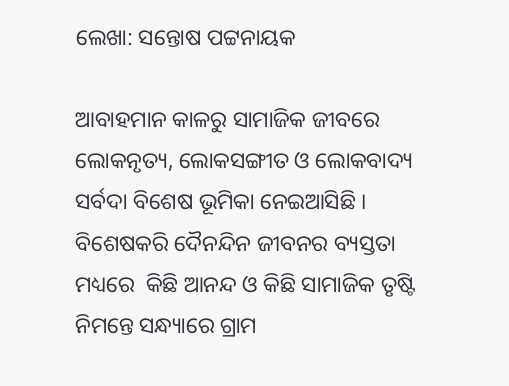ଲେଖା: ସନ୍ତୋଷ ପଟ୍ଟନାୟକ

ଆବାହମାନ କାଳରୁ ସାମାଜିକ ଜୀବରେ ଲୋକନୃତ୍ୟ, ଲୋକସଙ୍ଗୀତ ଓ ଲୋକବାଦ୍ୟ ସର୍ବଦା ବିଶେଷ ଭୂମିକା ନେଇଆସିଛି । ବିଶେଷକରି ଦୈନନ୍ଦିନ ଜୀବନର ବ୍ୟସ୍ତତା ମଧ୍ୟରେ  କିଛି ଆନନ୍ଦ ଓ କିଛି ସାମାଜିକ ତୃଷ୍ଟି ନିମନ୍ତେ ସନ୍ଧ୍ୟାରେ ଗ୍ରାମ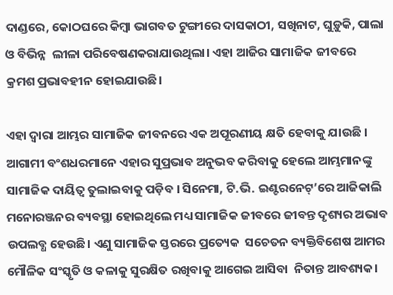ଦାଣ୍ଡରେ, କୋଠଘରେ କିମ୍ବା ଭାଗବତ ଟୁଙ୍ଗୀରେ ଦାସକାଠୀ, ସଖିନାଟ, ଘୁଡ଼ୁକି, ପାଲା ଓ ବିଭିନ୍ନ  ଲୀଳା ପରିବେଷଣକରାଯାଉଥିଲା। ଏହା ଆଜିର ସାମାଜିକ ଜୀବରେ କ୍ରମଶ ପ୍ରଭାବହୀନ ହୋଇଯାଉଛି।

ଏହା ଦ୍ବାରା ଆମ୍ଭର ସାମାଜିକ ଜୀବନରେ ଏକ ଅପୂରଣୀୟ କ୍ଷତି ହେବାକୁ ଯାଉଛି । ଆଗାମୀ ବଂଶଧରମାନେ ଏହାର ସୁପ୍ରଭାବ ଅନୁଭବ କରିବାକୁ ହେଲେ ଆମ୍ଭମାନଙ୍କୁ ସାମାଜିକ ଦାୟିତ୍ୱ ତୁଲାଇବାକୁ ପଡ଼ିବ । ସିନେମା, ଟି.ଭି. ଇଣ୍ଟରନେଟ୍’ରେ ଆଜିକାଲି ମନୋରଞ୍ଜନର ବ୍ୟବସ୍ଥା ହୋଇଥିଲେ ମଧ୍ୟ ସାମାଜିକ ଜୀବରେ ଜୀବନ୍ତ ଦୃଶ୍ୟର ଅଭାବ ଉପଲବ୍ଧ ହେଉଛି। ଏଣୁ ସାମାଜିକ ସ୍ତରରେ ପ୍ରତ୍ୟେକ  ସଚେତନ ବ୍ୟକ୍ତିବିଶେଷ ଆମର ମୌଳିକ ସଂସ୍କୃତି ଓ କଳାକୁ ସୁରକ୍ଷିତ ରଖିବାକୁ ଆଗେଇ ଆସିବା  ନିତାନ୍ତ ଆବଶ୍ୟକ।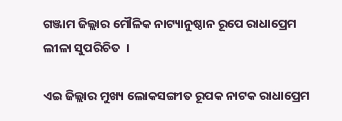ଗଞ୍ଜାମ ଜିଲ୍ଲାର ମୌଳିକ ନାଟ୍ୟାନୁଷ୍ଠାନ ରୂପେ ରାଧାପ୍ରେମ ଲୀଳା ସୁପରିଚିତ  ।

ଏଇ ଜିଲ୍ଲାର ମୁଖ୍ୟ ଲୋକସଙ୍ଗୀତ ରୂପକ ନାଟକ ରାଧାପ୍ରେମ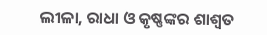ଲୀଳା, ରାଧା ଓ କୃଷ୍ଣଙ୍କର ଶାଶ୍ୱତ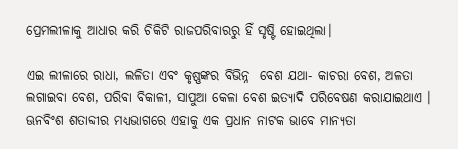ପ୍ରେମଲୀଳାକୁ ଆଧାର କରି ଚିକିଟି ରାଜପରିବାରରୁ ହିଁ ସୃଷ୍ଟି ହୋଇଥିଲା।

ଏଇ ଲୀଳାରେ ରାଧା, ଲଳିତା ଏବଂ କୃଷ୍ଣଙ୍କର ବିଭିନ୍ନ  ବେଶ ଯଥା- କାଚରା ବେଶ, ଅଳତା ଲଗାଇବା ବେଶ, ପରିବା ବିକାଳୀ, ସାପୁଆ କେଳା ବେଶ ଇତ୍ୟାଦି ପରିବେଷଣ କରାଯାଇଥାଏ । ଊନବିଂଶ ଶତାବ୍ଦୀର ମଧ୍ୟଭାଗରେ ଏହାକୁ ଏକ ପ୍ରଧାନ ନାଟକ ଭାବେ ମାନ୍ୟତା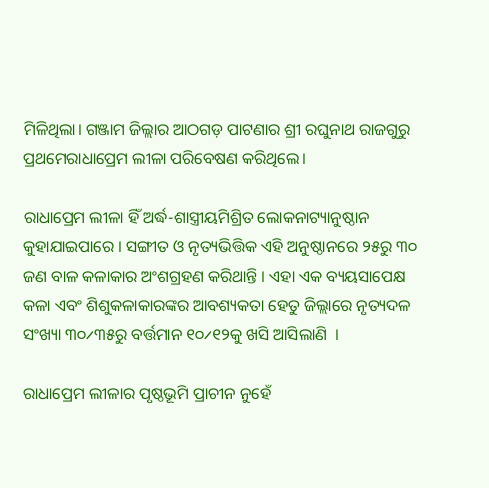ମିଳିଥିଲା। ଗଞ୍ଜାମ ଜିଲ୍ଲାର ଆଠଗଡ଼ ପାଟଣାର ଶ୍ରୀ ରଘୁନାଥ ରାଜଗୁରୁ ପ୍ରଥମେରାଧାପ୍ରେମ ଲୀଳା ପରିବେଷଣ କରିଥିଲେ।

ରାଧାପ୍ରେମ ଲୀଳା ହିଁ ଅର୍ଦ୍ଧ-ଶାସ୍ତ୍ରୀୟମିଶ୍ରିତ ଲୋକନାଟ୍ୟାନୁଷ୍ଠାନ କୁହାଯାଇପାରେ । ସଙ୍ଗୀତ ଓ ନୃତ୍ୟଭିତ୍ତିକ ଏହି ଅନୁଷ୍ଠାନରେ ୨୫ରୁ ୩୦ ଜଣ ବାଳ କଳାକାର ଅଂଶଗ୍ରହଣ କରିଥାନ୍ତି । ଏହା ଏକ ବ୍ୟୟସାପେକ୍ଷ କଳା ଏବଂ ଶିଶୁକଳାକାରଙ୍କର ଆବଶ୍ୟକତା ହେତୁ ଜିଲ୍ଲାରେ ନୃତ୍ୟଦଳ ସଂଖ୍ୟା ୩୦୵୩୫ରୁ ବର୍ତ୍ତମାନ ୧୦୵୧୨କୁ ଖସି ଆସିଲାଣି  ।

ରାଧାପ୍ରେମ ଲୀଳାର ପୃଷ୍ଠଭୂମି ପ୍ରାଚୀନ ନୁହେଁ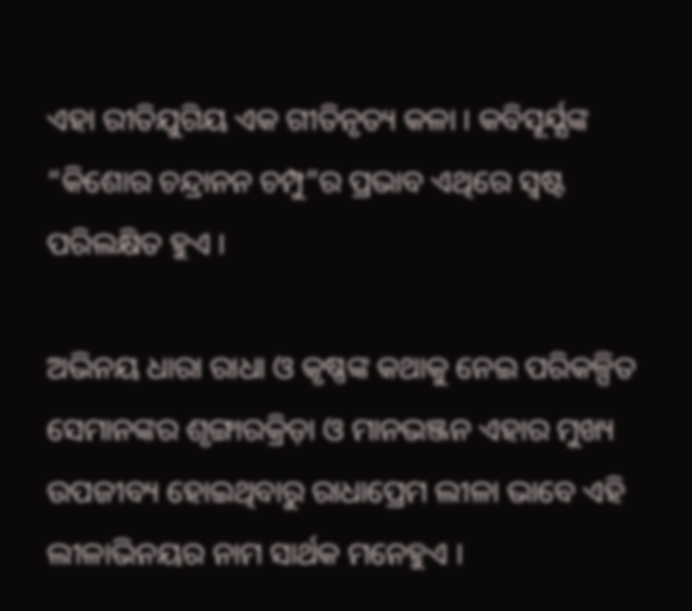ଏହା ରୀତିଯୁଗିୟ ଏକ ଗୀତିନୃତ୍ୟ କଳା । କବିସୂର୍ଯ୍ଯଙ୍କ “କିଶୋର ଚନ୍ଦ୍ରାନନ ଚମ୍ପୁ”ର ପ୍ରଭାବ ଏଥିରେ ସ୍ବଷ୍ଟ ପରିଲକ୍ଷିତ ହୁଏ ।

ଅଭିନୟ ଧାରା ରାଧା ଓ କୃଷ୍ଣଙ୍କ କଥାକୁ ନେଇ ପରିକଳ୍ପିତ ସେମାନଙ୍କର ଶୃଙ୍ଗାରକ୍ରିଡ଼ା ଓ ମାନଭଞ୍ଜନ ଏହାର ମୁଖ୍ୟ ଉପଜୀବ୍ୟ ହୋଇଥିବାରୁ ରାଧାପ୍ରେମ ଲୀଳା ଭାବେ ଏହି ଲୀଳାଭିନୟର ନାମ ସାର୍ଥକ ମନେହୁଏ ।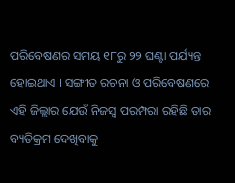ପରିବେଷଣର ସମୟ ୧୮ରୁ ୨୨ ଘଣ୍ଟା ପର୍ଯ୍ୟନ୍ତ  ହୋଇଥାଏ । ସଙ୍ଗୀତ ରଚନା ଓ ପରିବେଷଣରେ ଏହି ଜିଲ୍ଲାର ଯେଉଁ ନିଜସ୍ୱ ପରମ୍ପରା ରହିଛି ତାର ବ୍ୟତିକ୍ରମ ଦେଖିବାକୁ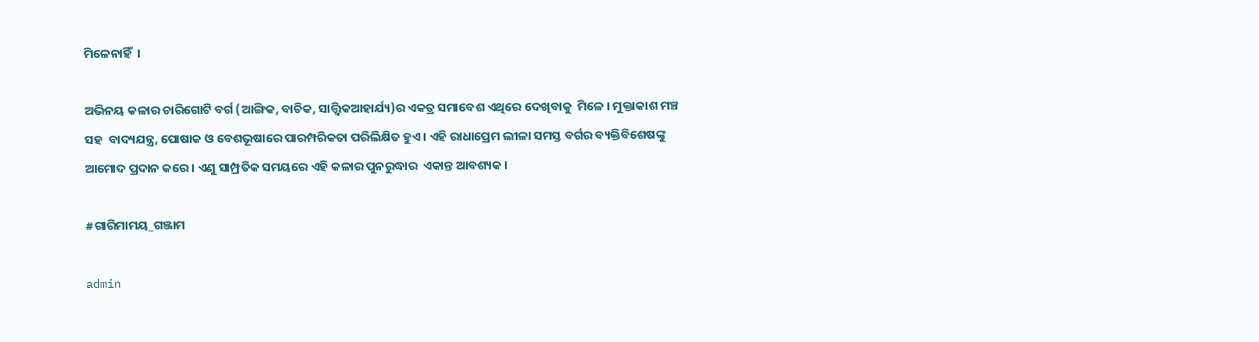ମିଳେନାହିଁ  ।

ଅଭିନୟ କଳାର ଚାରିଗୋଟି ବର୍ଗ (ଆଙ୍ଗିକ, ବାଚିକ, ସାତ୍ତ୍ଵିକଆହାର୍ଯ୍ୟ)ର ଏକତ୍ର ସମାବେଶ ଏଥିରେ ଦେଖିବାକୁ  ମିଳେ । ମୁକ୍ତାକାଶ ମଞ୍ଚ ସହ  ବାଦ୍ୟଯନ୍ତ୍ର, ପୋଷାକ ଓ ବେଶଭୂଷାରେ ପାରମ୍ପରିକତା ପରିଲିକ୍ଷିତ ହୁଏ । ଏହି ରାଧାପ୍ରେମ ଲୀଳା ସମସ୍ତ ବର୍ଗର ବ୍ୟକ୍ତିବିଶେଷଙ୍କୁ ଆମୋଦ ପ୍ରଦାନ କରେ । ଏଣୁ ସାମ୍ପ୍ରତିକ ସମୟରେ ଏହି କଳାର ପୁନରୁଦ୍ଧାର  ଏକାନ୍ତ ଆବଶ୍ୟକ ।

#ଗାରିମାମୟ_ଗଞ୍ଜାମ

admin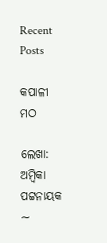Recent Posts

କପାଳୀ ମଠ

ଲେଖା: ଅମ୍ବିକା ପଟ୍ଟନାୟକ   ∼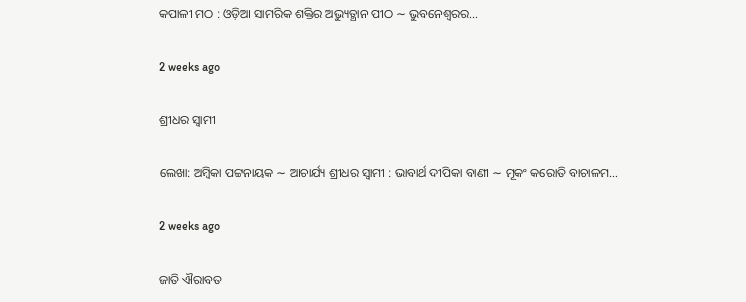କପାଳୀ ମଠ : ଓଡ଼ିଆ ସାମରିକ ଶକ୍ତିର ଅଭ୍ୟୁତ୍ଥାନ ପୀଠ ∼ ଭୁବନେଶ୍ୱରର…

2 weeks ago

ଶ୍ରୀଧର ସ୍ୱାମୀ

ଲେଖା: ଅମ୍ବିକା ପଟ୍ଟନାୟକ ∼ ଆଚାର୍ଯ୍ୟ ଶ୍ରୀଧର ସ୍ୱାମୀ : ଭାବାର୍ଥ ଦୀପିକା ବାଣୀ ∼ ମୂକଂ କରୋତି ବାଚାଳମ…

2 weeks ago

ଜାତି ଐରାବତ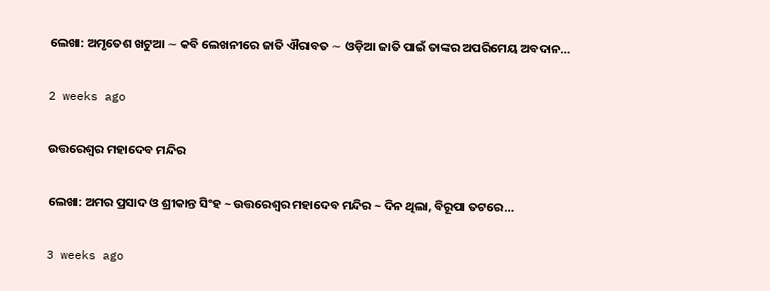ଲେଖା: ଅମୃତେଶ ଖଟୁଆ ∼ କବି ଲେଖନୀରେ ଜାତି ଐରାବତ ∼ ଓଡ଼ିଆ ଜାତି ପାଇଁ ତାଙ୍କର ଅପରିମେୟ ଅବଦାନ…

2 weeks ago

ଉତ୍ତରେଶ୍ଵର ମହାଦେବ ମନ୍ଦିର

ଲେଖା: ଅମର ପ୍ରସାଦ ଓ ଶ୍ରୀକାନ୍ତ ସିଂହ ~ ଉତ୍ତରେଶ୍ଵର ମହାଦେବ ମନ୍ଦିର ~ ଦିନ ଥିଲା, ବିରୂପା ତଟରେ…

3 weeks ago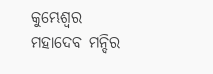କୁମ୍ଭେଶ୍ୱର ମହାଦେବ ମନ୍ଦିର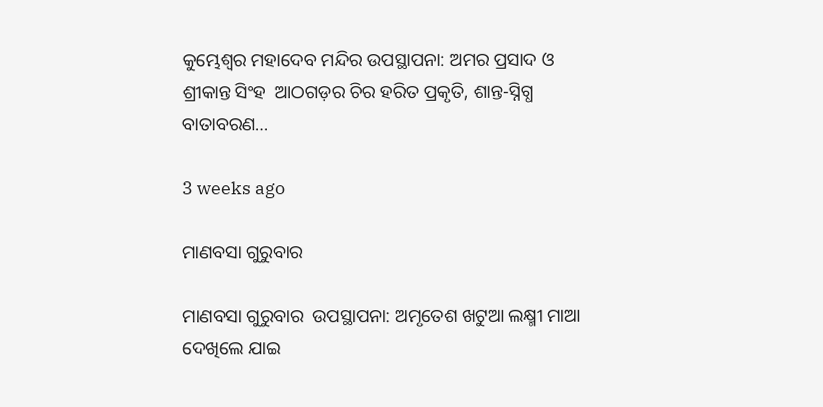କୁମ୍ଭେଶ୍ୱର ମହାଦେବ ମନ୍ଦିର ଉପସ୍ଥାପନା: ଅମର ପ୍ରସାଦ ଓ ଶ୍ରୀକାନ୍ତ ସିଂହ  ଆଠଗଡ଼ର ଚିର ହରିତ ପ୍ରକୃତି, ଶାନ୍ତ-ସ୍ନିଗ୍ଧ ବାତାବରଣ…

3 weeks ago

ମାଣବସା ଗୁରୁବାର

ମାଣବସା ଗୁରୁବାର  ଉପସ୍ଥାପନା: ଅମୃତେଶ ଖଟୁଆ ଲକ୍ଷ୍ମୀ ମାଆ ଦେଖିଲେ ଯାଇ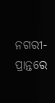ନଗରୀ-ପ୍ରାନ୍ତରେ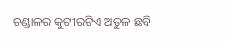ଚଣ୍ଡାଳର କୁଟୀରଟିଏ ଅତୁଳ ଛବି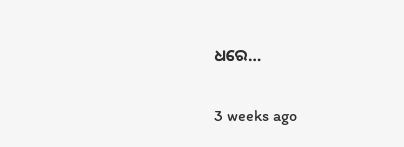ଧରେ…

3 weeks ago